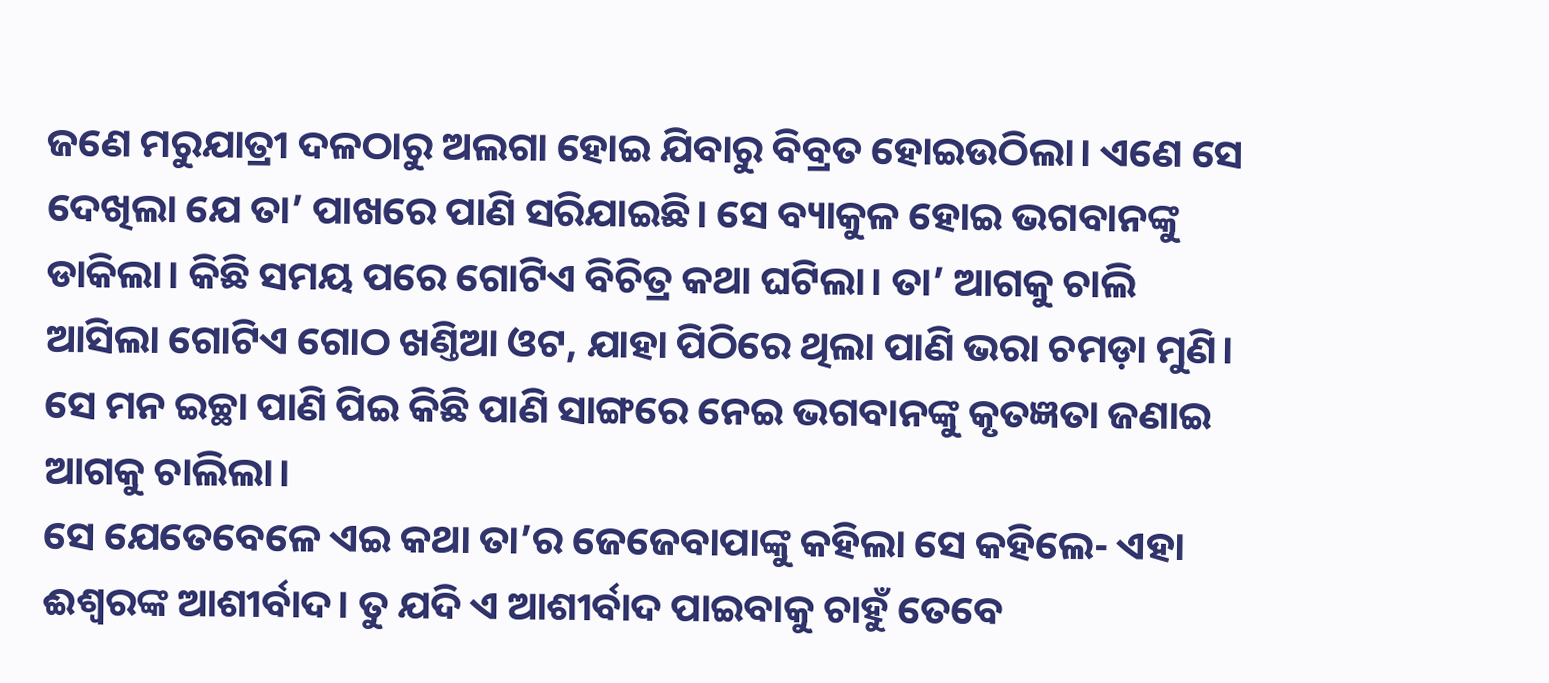ଜଣେ ମରୁଯାତ୍ରୀ ଦଳଠାରୁ ଅଲଗା ହୋଇ ଯିବାରୁ ବିବ୍ରତ ହୋଇଉଠିଲା। ଏଣେ ସେ ଦେଖିଲା ଯେ ତା’ ପାଖରେ ପାଣି ସରିଯାଇଛି। ସେ ବ୍ୟାକୁଳ ହୋଇ ଭଗବାନଙ୍କୁ ଡାକିଲା। କିଛି ସମୟ ପରେ ଗୋଟିଏ ବିଚିତ୍ର କଥା ଘଟିଲା। ତା’ ଆଗକୁ ଚାଲି ଆସିଲା ଗୋଟିଏ ଗୋଠ ଖଣ୍ତିଆ ଓଟ, ଯାହା ପିଠିରେ ଥିଲା ପାଣି ଭରା ଚମଡ଼ା ମୁଣି। ସେ ମନ ଇଚ୍ଛା ପାଣି ପିଇ କିଛି ପାଣି ସାଙ୍ଗରେ ନେଇ ଭଗବାନଙ୍କୁ କୃତଜ୍ଞତା ଜଣାଇ ଆଗକୁ ଚାଲିଲା।
ସେ ଯେତେବେଳେ ଏଇ କଥା ତା’ର ଜେଜେବାପାଙ୍କୁ କହିଲା ସେ କହିଲେ- ଏହା ଈଶ୍ବରଙ୍କ ଆଶୀର୍ବାଦ। ତୁ ଯଦି ଏ ଆଶୀର୍ବାଦ ପାଇବାକୁ ଚାହୁଁ ତେବେ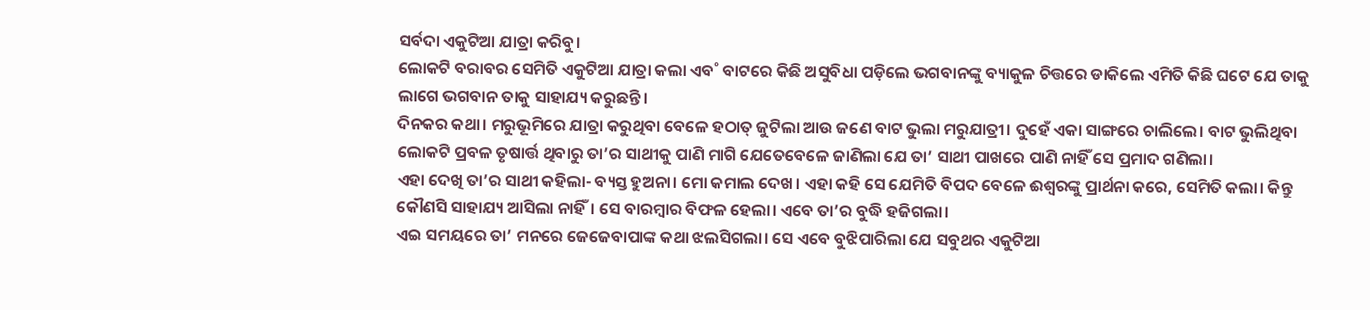ସର୍ବଦା ଏକୁଟିଆ ଯାତ୍ରା କରିବୁ।
ଲୋକଟି ବରାବର ସେମିତି ଏକୁଟିଆ ଯାତ୍ରା କଲା ଏବ˚ ବାଟରେ କିଛି ଅସୁବିଧା ପଡ଼ିଲେ ଭଗବାନଙ୍କୁ ବ୍ୟାକୁଳ ଚିତ୍ତରେ ଡାକିଲେ ଏମିତି କିଛି ଘଟେ ଯେ ତାକୁ ଲାଗେ ଭଗବାନ ତାକୁ ସାହାଯ୍ୟ କରୁଛନ୍ତି।
ଦିନକର କଥା। ମରୁଭୂମିରେ ଯାତ୍ରା କରୁଥିବା ବେଳେ ହଠାତ୍ ଜୁଟିଲା ଆଉ ଜଣେ ବାଟ ଭୁଲା ମରୁଯାତ୍ରୀ। ଦୁହେଁ ଏକା ସାଙ୍ଗରେ ଚାଲିଲେ। ବାଟ ଭୁଲିଥିବା ଲୋକଟି ପ୍ରବଳ ତୃଷାର୍ତ୍ତ ଥିବାରୁ ତା’ର ସାଥୀକୁ ପାଣି ମାଗି ଯେତେବେଳେ ଜାଣିଲା ଯେ ତା’ ସାଥୀ ପାଖରେ ପାଣି ନାହିଁ ସେ ପ୍ରମାଦ ଗଣିଲା।
ଏହା ଦେଖି ତା’ର ସାଥୀ କହିଲା- ବ୍ୟସ୍ତ ହୁଅନା। ମୋ କମାଲ ଦେଖ। ଏହା କହି ସେ ଯେମିତି ବିପଦ ବେଳେ ଈଶ୍ବରଙ୍କୁ ପ୍ରାର୍ଥନା କରେ, ସେମିତି କଲା। କିନ୍ତୁ କୌଣସି ସାହାଯ୍ୟ ଆସିଲା ନାହିଁ। ସେ ବାରମ୍ବାର ବିଫଳ ହେଲା। ଏବେ ତା’ର ବୁଦ୍ଧି ହଜିଗଲା।
ଏଇ ସମୟରେ ତା’ ମନରେ ଜେଜେବାପାଙ୍କ କଥା ଝଲସିଗଲା। ସେ ଏବେ ବୁଝିପାରିଲା ଯେ ସବୁଥର ଏକୁଟିଆ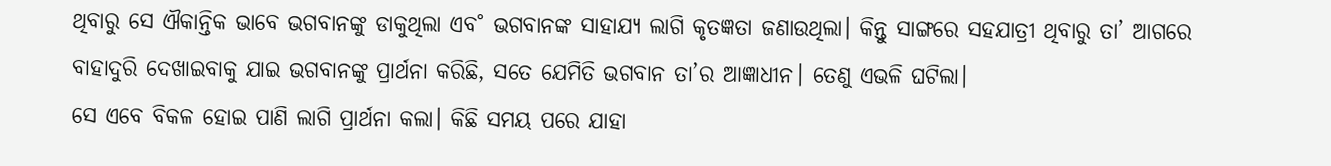ଥିବାରୁ ସେ ଐକାନ୍ତିକ ଭାବେ ଭଗବାନଙ୍କୁ ଡାକୁଥିଲା ଏବ˚ ଭଗବାନଙ୍କ ସାହାଯ୍ୟ ଲାଗି କୃତଜ୍ଞତା ଜଣାଉଥିଲା। କିନ୍ତୁ ସାଙ୍ଗରେ ସହଯାତ୍ରୀ ଥିବାରୁ ତା’ ଆଗରେ ବାହାଦୁରି ଦେଖାଇବାକୁ ଯାଇ ଭଗବାନଙ୍କୁ ପ୍ରାର୍ଥନା କରିଛି, ସତେ ଯେମିତି ଭଗବାନ ତା’ର ଆଜ୍ଞାଧୀନ। ତେଣୁ ଏଭଳି ଘଟିଲା।
ସେ ଏବେ ବିକଳ ହୋଇ ପାଣି ଲାଗି ପ୍ରାର୍ଥନା କଲା। କିଛି ସମୟ ପରେ ଯାହା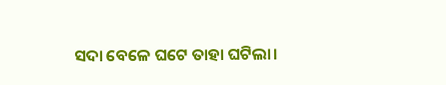ସଦା ବେଳେ ଘଟେ ତାହା ଘଟିଲା।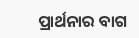ପ୍ରାର୍ଥନାର ବାଗ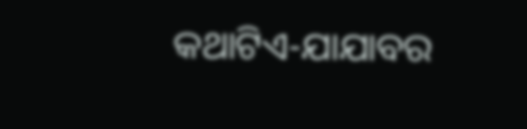କଥାଟିଏ-ଯାଯାବର